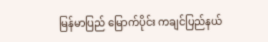မြန်မာပြည် မြောက်ပိုင်း ကချင်ပြည်နယ်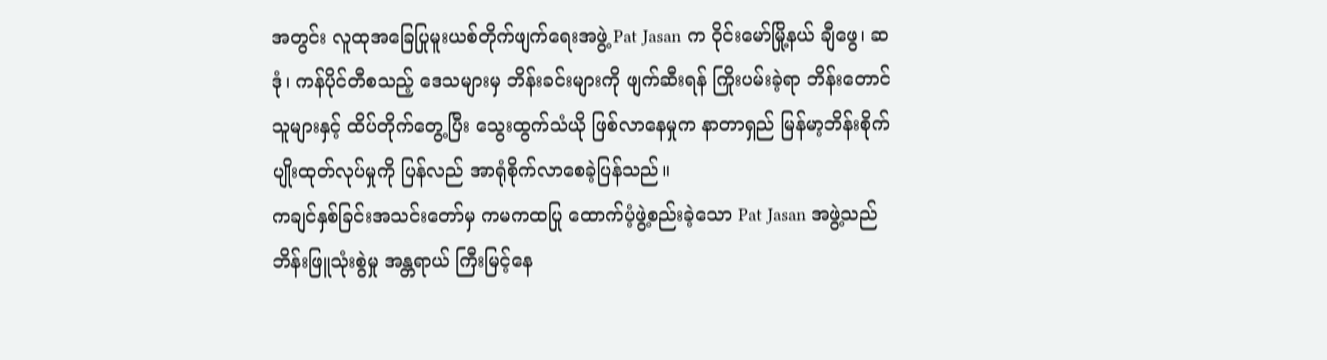အတွင်း လူထုအခြေပြုမူးယစ်တိုက်ဖျက်ရေးအဖွဲ့ Pat Jasan က ဝိုင်းမော်မြို့နယ် ချီဖွေ၊ ဆဒုံ၊ ကန်ပိုင်တီစသည့် ဒေသများမှ ဘိန်းခင်းများကို ဖျက်ဆီးရန် ကြိုးပမ်းခဲ့ရာ ဘိန်းတောင်သူများနှင့် ထိပ်တိုက်တွေ့ပြီး သွေးထွက်သံယို ဖြစ်လာနေမှုက နာတာရှည် မြန်မာ့ဘိန်းစိုက်ပျိုးထုတ်လုပ်မှုကို ပြန်လည် အာရုံစိုက်လာစေခဲ့ပြန်သည်။
ကချင်နှစ်ခြင်းအသင်းတော်မှ ကမကထပြု ထောက်ပံ့ဖွဲ့စည်းခဲ့သော Pat Jasan အဖွဲ့သည် ဘိန်းဖြူသုံးစွဲမှု အန္တရာယ် ကြီးမြင့်နေ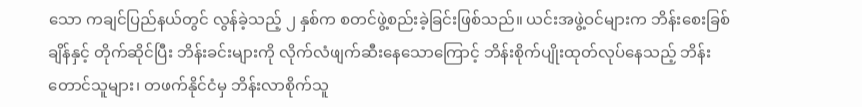သော ကချင်ပြည်နယ်တွင် လွန်ခဲ့သည့် ၂ နှစ်က စတင်ဖွဲ့စည်းခဲ့ခြင်းဖြစ်သည်။ ယင်းအဖွဲ့ဝင်များက ဘိန်းစေးခြစ်ချိန်နှင့် တိုက်ဆိုင်ပြီး ဘိန်းခင်းများကို လိုက်လံဖျက်ဆီးနေသောကြောင့် ဘိန်းစိုက်ပျိုးထုတ်လုပ်နေသည့် ဘိန်းတောင်သူများ၊ တဖက်နိုင်ငံမှ ဘိန်းလာစိုက်သူ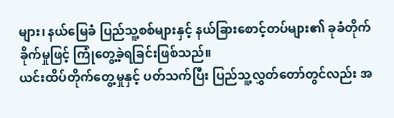များ၊ နယ်မြေခံ ပြည်သူ့စစ်များနှင့် နယ်ခြားစောင့်တပ်များ၏ ခုခံတိုက်ခိုက်မှုဖြင့် ကြုံတွေ့ခဲ့ရခြင်းဖြစ်သည်။
ယင်းထိပ်တိုက်တွေ့မှုနှင့် ပတ်သက်ပြီး ပြည်သူ့လွှတ်တော်တွင်လည်း အ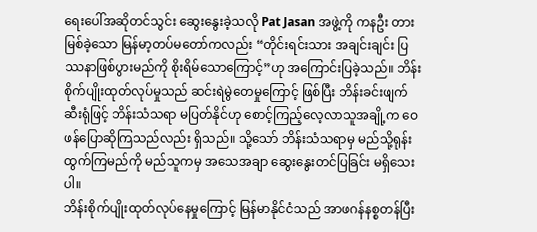ရေးပေါ်အဆိုတင်သွင်း ဆွေးနွေးခဲ့သလို Pat Jasan အဖွဲ့ကို ကနဦး တားမြစ်ခဲ့သော မြန်မာ့တပ်မတော်ကလည်း “တိုင်းရင်းသား အချင်းချင်း ပြဿနာဖြစ်ပွားမည်ကို စိုးရိမ်သောကြောင့်”ဟု အကြောင်းပြခဲ့သည်။ ဘိန်းစိုက်ပျိုးထုတ်လုပ်မှုသည် ဆင်းရဲမွဲတေမှုကြောင့် ဖြစ်ပြီး ဘိန်းခင်းဖျက်ဆီးရုံဖြင့် ဘိန်းသံသရာ မပြတ်နိုင်ဟု စောင့်ကြည့်လေ့လာသူအချို့က ဝေဖန်ပြောဆိုကြသည်လည်း ရှိသည်။ သို့သော် ဘိန်းသံသရာမှ မည်သို့ရုန်းထွက်ကြမည်ကို မည်သူကမှ အသေအချာ ဆွေးနွေးတင်ပြခြင်း မရှိသေးပါ။
ဘိန်းစိုက်ပျိုးထုတ်လုပ်နေမှုကြောင့် မြန်မာနိုင်ငံသည် အာဖဂန်နစ္စတန်ပြီး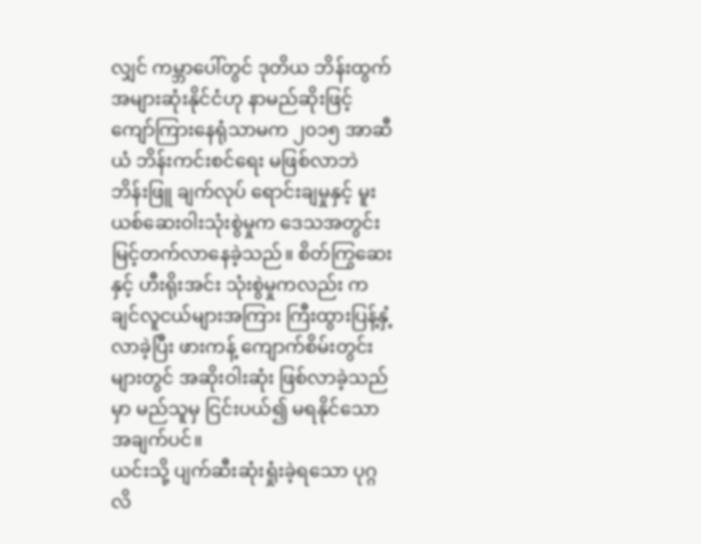လျှင် ကမ္ဘာပေါ်တွင် ဒုတိယ ဘိန်းထွက် အများဆုံးနိုင်ငံဟု နာမည်ဆိုးဖြင့် ကျော်ကြားနေရုံသာမက ၂၀၁၅ အာဆီယံ ဘိန်းကင်းစင်ရေး မဖြစ်လာဘဲ ဘိန်းဖြူ ချက်လုပ် ရောင်းချမှုနှင့် မူးယစ်ဆေးဝါးသုံးစွဲမှုက ဒေသအတွင်း မြင့်တက်လာနေခဲ့သည်။ စိတ်ကြွဆေးနှင့် ဟီးရိုးအင်း သုံးစွဲမှုကလည်း ကချင်လူငယ်များအကြား ကြီးထွားပြန့်နှံ့လာခဲ့ပြီး ဖားကန့် ကျောက်စိမ်းတွင်းများတွင် အဆိုးဝါးဆုံး ဖြစ်လာခဲ့သည်မှာ မည်သူမှ ငြင်းပယ်၍ မရနိုင်သော အချက်ပင်။
ယင်းသို့ ပျက်ဆီးဆုံးရှုံးခဲ့ရသော ပုဂ္ဂလိ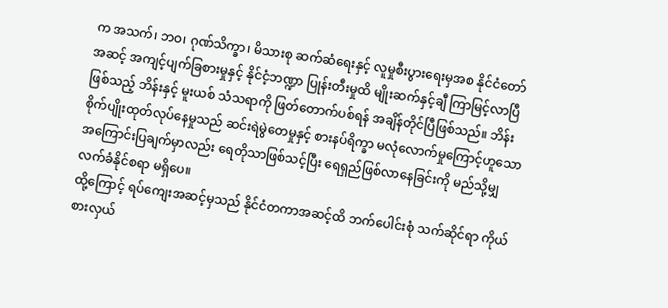က အသက်၊ ဘဝ၊ ဂုဏ်သိက္ခာ၊ မိသားစု ဆက်ဆံရေးနှင့် လူမှုစီးပွားရေးမှအစ နိုင်ငံတော်အဆင့် အကျင့်ပျက်ခြစားမှုနှင့် နိုင်ငံ့ဘဏ္ဍာ ပြုန်းတီးမှုထိ မျိုးဆက်နှင့်ချီ ကြာမြင့်လာပြီဖြစ်သည့် ဘိန်းနှင့် မူးယစ် သံသရာကို ဖြတ်တောက်ပစ်ရန် အချိန်တိုင်ပြီဖြစ်သည်။ ဘိန်းစိုက်ပျိုးထုတ်လုပ်နေမှုသည် ဆင်းရဲမွဲတေမှုနှင့် စားနပ်ရိက္ခာ မလုံလောက်မှုကြောင့်ဟူသော အကြောင်းပြချက်မှာလည်း ရေတိုသာဖြစ်သင့်ပြီး ရေရှည်ဖြစ်လာနေခြင်းကို မည်သို့မျှ လက်ခံနိုင်စရာ မရှိပေ။
ထို့ကြောင့် ရပ်ကျေးအဆင့်မှသည် နိုင်ငံတကာအဆင့်ထိ ဘက်ပေါင်းစုံ သက်ဆိုင်ရာ ကိုယ်စားလှယ်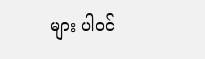များ ပါဝင်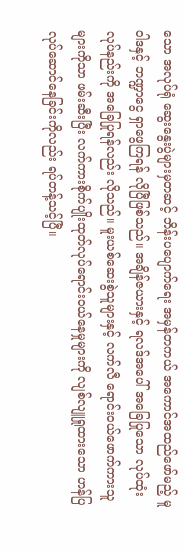သော အလုပ်ရုံ ဆွေးနွေးပွဲများမှတဆင့် ဘိန်းပပျောက်ရေး အမှန်တကယ် အကောင်အထည်ဖော်မည့် မူဝါဒနှင့် ဘဏ္ဍာငွေ ရှာဖွေကြရန် လိုပြီဖြစ်သည်။ အချိန်ဇယားနှင့် ရလဒ်အပေါ် အခြေပြုသော လုပ်ထုံးလုပ်နည်းကို အခြေပြုရန်လည်း လိုသည်။ မူးယစ်ဆေးစွဲသူများနှင့် လက်လီ ရောင်းဝယ်ဖောက်ကားသူများကိုသာ ဖမ်းဆီးပြီး လက်ကားစိုက်ပျိုးထုတ်လုပ်ရောင်းဝယ်နေမှုများကို လျစ်လျူရှုထားသော ဟန်ပြလုပ်ဆောင်နေခြင်းကိုလည်း ရပ်တန့်သင့်ပြီ။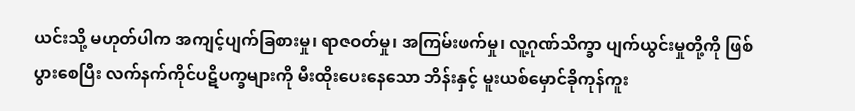ယင်းသို့ မဟုတ်ပါက အကျင့်ပျက်ခြစားမှု၊ ရာဇဝတ်မှု၊ အကြမ်းဖက်မှု၊ လူ့ဂုဏ်သိက္ခာ ပျက်ယွင်းမှုတို့ကို ဖြစ်ပွားစေပြီး လက်နက်ကိုင်ပဋိပက္ခများကို မီးထိုးပေးနေသော ဘိန်းနှင့် မူးယစ်မှောင်ခိုကုန်ကူး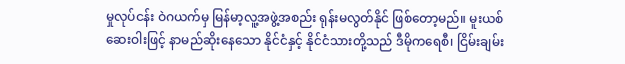မှုလုပ်ငန်း ဝဲဂယက်မှ မြန်မာ့လူ့အဖွဲ့အစည်း ရုန်းမလွတ်နိုင် ဖြစ်တော့မည်။ မူးယစ်ဆေးဝါးဖြင့် နာမည်ဆိုးနေသော နိုင်ငံနှင့် နိုင်ငံသားတို့သည် ဒီမိုကရေစီ၊ ငြိမ်းချမ်း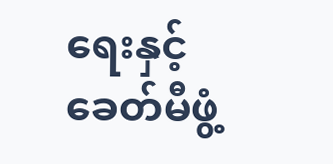ရေးနှင့် ခေတ်မီဖွံ့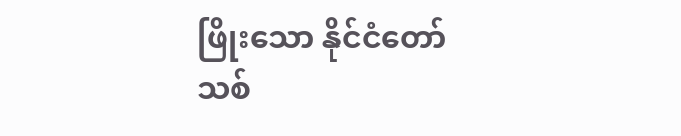ဖြိုးသော နိုင်ငံတော်သစ်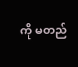ကို မတည်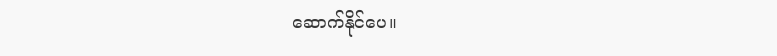ဆောက်နိုင်ပေ။